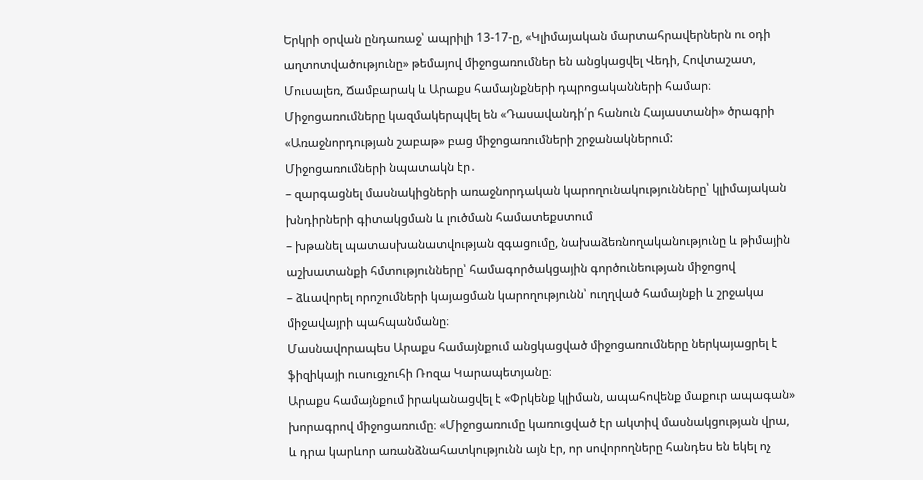Երկրի օրվան ընդառաջ՝ ապրիլի 13-17-ը, «Կլիմայական մարտահրավերներն ու օդի աղտոտվածությունը» թեմայով միջոցառումներ են անցկացվել Վեդի, Հովտաշատ, Մուսալեռ, Ճամբարակ և Արաքս համայնքների դպրոցականների համար։ Միջոցառումները կազմակերպվել են «Դասավանդի՛ր հանուն Հայաստանի» ծրագրի «Առաջնորդության շաբաթ» բաց միջոցառումների շրջանակներում:
Միջոցառումների նպատակն էր․
– զարգացնել մասնակիցների առաջնորդական կարողունակությունները՝ կլիմայական խնդիրների գիտակցման և լուծման համատեքստում
– խթանել պատասխանատվության զգացումը, նախաձեռնողականությունը և թիմային աշխատանքի հմտությունները՝ համագործակցային գործունեության միջոցով
– ձևավորել որոշումների կայացման կարողությունն՝ ուղղված համայնքի և շրջակա միջավայրի պահպանմանը։
Մասնավորապես Արաքս համայնքում անցկացված միջոցառումները ներկայացրել է ֆիզիկայի ուսուցչուհի Ռոզա Կարապետյանը։
Արաքս համայնքում իրականացվել է «Փրկենք կլիման, ապահովենք մաքուր ապագան» խորագրով միջոցառումը։ «Միջոցառումը կառուցված էր ակտիվ մասնակցության վրա, և դրա կարևոր առանձնահատկությունն այն էր, որ սովորողները հանդես են եկել ոչ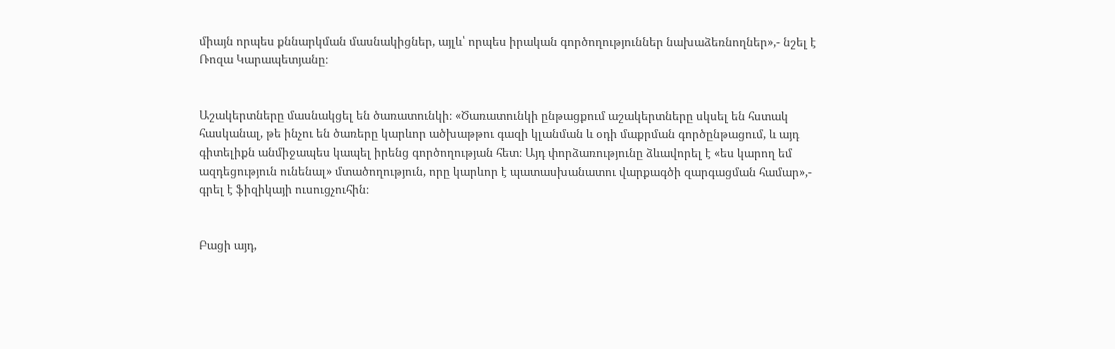միայն որպես քննարկման մասնակիցներ, այլև՝ որպես իրական գործողություններ նախաձեռնողներ»,- նշել է Ռոզա Կարապետյանը։


Աշակերտները մասնակցել են ծառատունկի։ «Ծառատունկի ընթացքում աշակերտները սկսել են հստակ հասկանալ, թե ինչու են ծառերը կարևոր ածխաթթու գազի կլանման և օդի մաքրման գործընթացում, և այդ գիտելիքն անմիջապես կապել իրենց գործողության հետ։ Այդ փորձառությունը ձևավորել է «ես կարող եմ ազդեցություն ունենալ» մտածողություն, որը կարևոր է պատասխանատու վարքագծի զարգացման համար»,- գրել է ֆիզիկայի ուսուցչուհին։


Բացի այդ,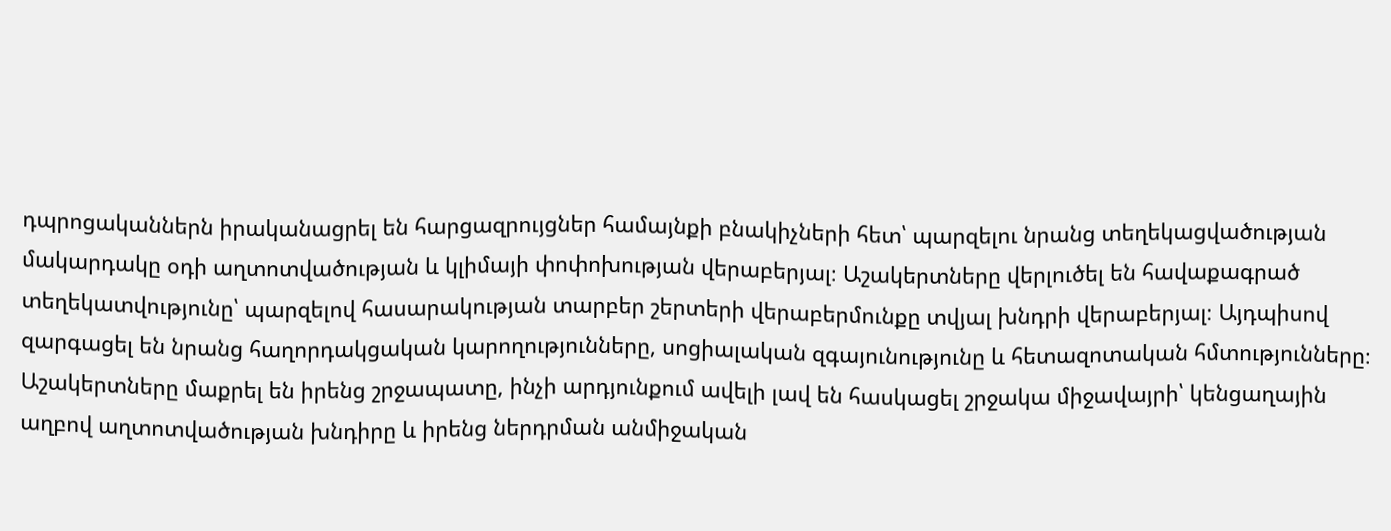դպրոցականներն իրականացրել են հարցազրույցներ համայնքի բնակիչների հետ՝ պարզելու նրանց տեղեկացվածության մակարդակը օդի աղտոտվածության և կլիմայի փոփոխության վերաբերյալ։ Աշակերտները վերլուծել են հավաքագրած տեղեկատվությունը՝ պարզելով հասարակության տարբեր շերտերի վերաբերմունքը տվյալ խնդրի վերաբերյալ։ Այդպիսով զարգացել են նրանց հաղորդակցական կարողությունները, սոցիալական զգայունությունը և հետազոտական հմտությունները։
Աշակերտները մաքրել են իրենց շրջապատը, ինչի արդյունքում ավելի լավ են հասկացել շրջակա միջավայրի՝ կենցաղային աղբով աղտոտվածության խնդիրը և իրենց ներդրման անմիջական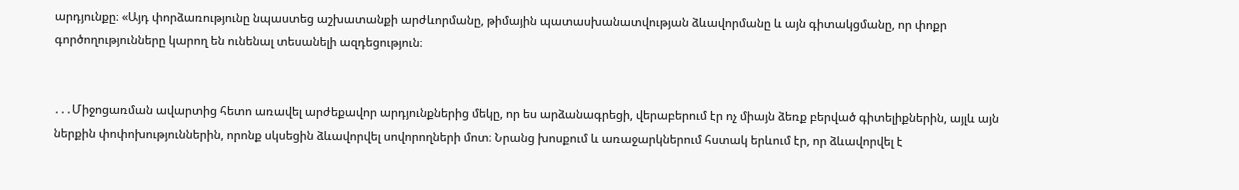արդյունքը։ «Այդ փորձառությունը նպաստեց աշխատանքի արժևորմանը, թիմային պատասխանատվության ձևավորմանը և այն գիտակցմանը, որ փոքր գործողությունները կարող են ունենալ տեսանելի ազդեցություն։


․․․Միջոցառման ավարտից հետո առավել արժեքավոր արդյունքներից մեկը, որ ես արձանագրեցի, վերաբերում էր ոչ միայն ձեռք բերված գիտելիքներին, այլև այն ներքին փոփոխություններին, որոնք սկսեցին ձևավորվել սովորողների մոտ։ Նրանց խոսքում և առաջարկներում հստակ երևում էր, որ ձևավորվել է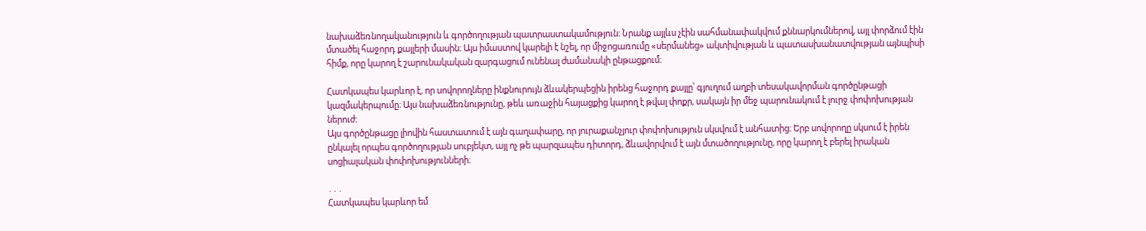նախաձեռնողականություն և գործողության պատրաստակամություն։ Նրանք այլևս չէին սահմանափակվում քննարկումներով, այլ փորձում էին մտածել հաջորդ քայլերի մասին։ Այս իմաստով կարելի է նշել, որ միջոցառումը «սերմանեց» ակտիվության և պատասխանատվության այնպիսի հիմք, որը կարող է շարունակական զարգացում ունենալ ժամանակի ընթացքում։

Հատկապես կարևոր է, որ սովորողները ինքնուրույն ձևակերպեցին իրենց հաջորդ քայլը՝ գյուղում աղբի տեսակավորման գործընթացի կազմակերպումը։ Այս նախաձեռնությունը, թեև առաջին հայացքից կարող է թվալ փոքր, սակայն իր մեջ պարունակում է լուրջ փոփոխության ներուժ։
Այս գործընթացը լիովին հաստատում է այն գաղափարը, որ յուրաքանչյուր փոփոխություն սկսվում է անհատից։ Երբ սովորողը սկսում է իրեն ընկալել որպես գործողության սուբյեկտ, այլ ոչ թե պարզապես դիտորդ, ձևավորվում է այն մտածողությունը, որը կարող է բերել իրական սոցիալական փոփոխությունների։

․․․
Հատկապես կարևոր եմ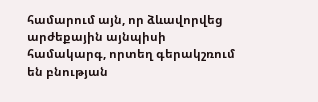համարում այն, որ ձևավորվեց արժեքային այնպիսի համակարգ, որտեղ գերակշռում են բնության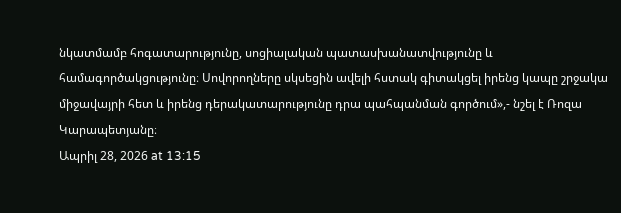նկատմամբ հոգատարությունը, սոցիալական պատասխանատվությունը և համագործակցությունը։ Սովորողները սկսեցին ավելի հստակ գիտակցել իրենց կապը շրջակա միջավայրի հետ և իրենց դերակատարությունը դրա պահպանման գործում»,- նշել է Ռոզա Կարապետյանը։
Ապրիլ 28, 2026 at 13:15